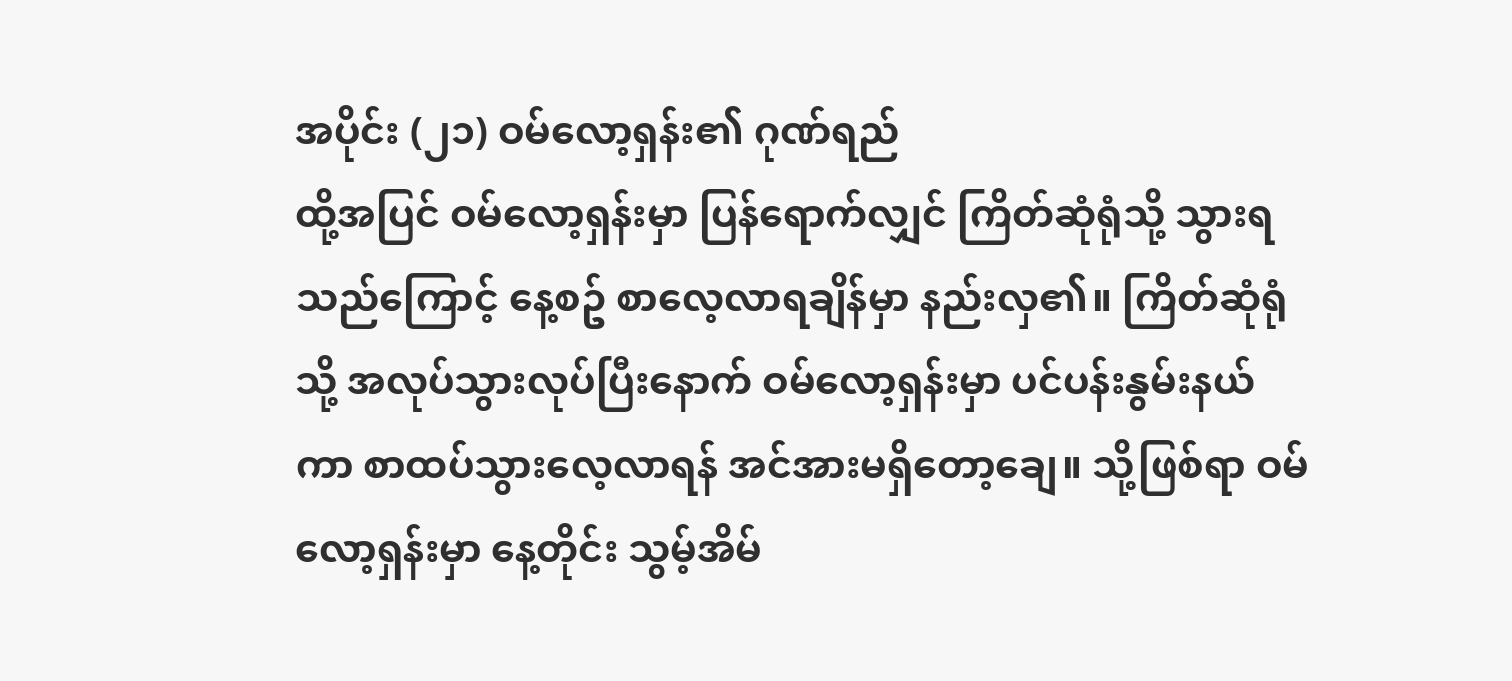အပိုင်း (၂၁) ဝမ်လော့ရှန်း၏ ဂုဏ်ရည်
ထို့အပြင် ဝမ်လော့ရှန်းမှာ ပြန်ရောက်လျှင် ကြိတ်ဆုံရုံသို့ သွားရသည်ကြောင့် နေ့စဥ် စာလေ့လာရချိန်မှာ နည်းလှ၏။ ကြိတ်ဆုံရုံသို့ အလုပ်သွားလုပ်ပြီးနောက် ဝမ်လော့ရှန်းမှာ ပင်ပန်းနွမ်းနယ်ကာ စာထပ်သွားလေ့လာရန် အင်အားမရှိတော့ချေ။ သို့ဖြစ်ရာ ဝမ်လော့ရှန်းမှာ နေ့တိုင်း သွမ့်အိမ်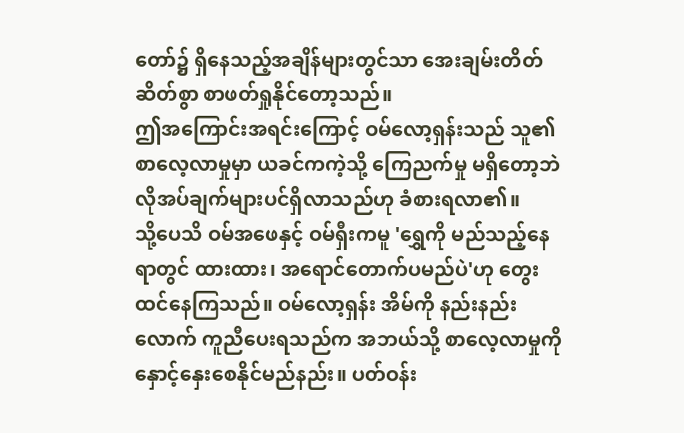တော်၌ ရှိနေသည့်အချိန်များတွင်သာ အေးချမ်းတိတ်ဆိတ်စွာ စာဖတ်ရှုနိုင်တော့သည်။
ဤအကြောင်းအရင်းကြောင့် ဝမ်လော့ရှန်းသည် သူ၏စာလေ့လာမှုမှာ ယခင်ကကဲ့သို့ ကြေညက်မှု မရှိတော့ဘဲ လိုအပ်ချက်များပင်ရှိလာသည်ဟု ခံစားရလာ၏။
သို့ပေသိ ဝမ်အဖေနှင့် ဝမ်ရှီးကမူ 'ရွှေကို မည်သည့်နေရာတွင် ထားထား၊ အရောင်တောက်ပမည်ပဲ'ဟု တွေးထင်နေကြသည်။ ဝမ်လော့ရှန်း အိမ်ကို နည်းနည်းလောက် ကူညီပေးရသည်က အဘယ်သို့ စာလေ့လာမှုကို နှောင့်နှေးစေနိုင်မည်နည်း။ ပတ်ဝန်း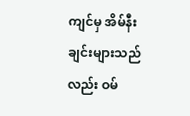ကျင်မှ အိမ်နီးချင်းများသည်လည်း ဝမ်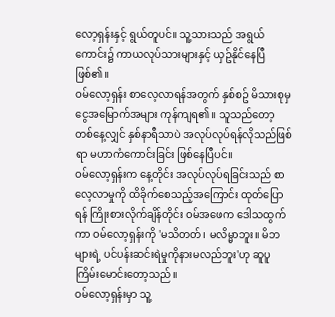လော့ရှန်းနှင့် ရွယ်တူပင်။ သူ့သားသည် အရွယ်ကောင်း၌ ကာယလုပ်သားများနှင့် ယှဥ်နိုင်နေပြီဖြစ်၏။
ဝမ်လော့ရှန်း စာလေ့လာရန်အတွက် နှစ်စဥ် မိသားစုမှ ငွေအမြောက်အများ ကုန်ကျရ၏။ သူသည်တော့ တစ်နေ့လျှင် နှစ်နာရီသာပဲ အလုပ်လုပ်ရန်လိုသည်ဖြစ်ရာ မဟာကံကောင်းခြင်း ဖြစ်နေပြီပင်။
ဝမ်လော့ရှန်းက နေ့တိုင်း အလုပ်လုပ်ရခြင်းသည် စာလေ့လာမှုကို ထိခိုက်စေသည့်အကြောင်း ထုတ်ပြောရန် ကြိုးစားလိုက်ချိန်တိုင်း ဝမ်အဖေက ဒေါသထွက်ကာ ဝမ်လော့ရှန်းကို 'မသိတတ်၊ မလိမ္မာဘူး။ မိဘများရဲ့ ပင်ပန်းဆင်းရဲမှုကိုနားမလည်ဘူး'ဟု ဆူပူကြိမ်းမောင်းတော့သည်။
ဝမ်လော့ရှန်းမှာ သူ့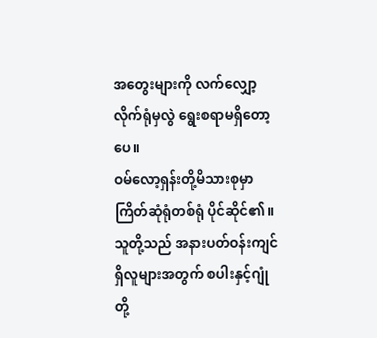အတွေးများကို လက်လျှော့လိုက်ရုံမှလွဲ ရွေးစရာမရှိတော့ပေ။
ဝမ်လော့ရှန်းတို့မိသားစုမှာ ကြိတ်ဆုံရုံတစ်ရုံ ပိုင်ဆိုင်၏။ သူတို့သည် အနားပတ်ဝန်းကျင်ရှိလူများအတွက် စပါးနှင့်ဂျုံတို့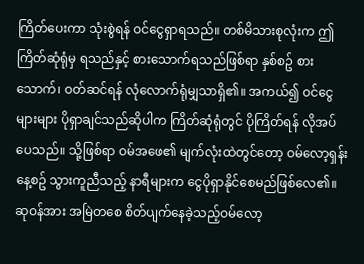ကြိတ်ပေးကာ သုံးစွဲရန် ဝင်ငွေရှာရသည်။ တစ်မိသားစုလုံးက ဤကြိတ်ဆုံရုံမှ ရသည်နှင့် စားသောက်ရသည်ဖြစ်ရာ နှစ်စဥ် စားသောက်၊ ဝတ်ဆင်ရန် လုံလောက်ရုံမျှသာရှိ၏။ အကယ်၍ ဝင်ငွေများများ ပိုရှာချင်သည်ဆိုပါက ကြိတ်ဆုံရုံတွင် ပိုကြိတ်ရန် လိုအပ်ပေသည်။ သို့ဖြစ်ရာ ဝမ်အဖေ၏ မျက်လုံးထဲတွင်တော့ ဝမ်လော့ရှန်း နေ့စဥ် သွားကူညီသည့် နာရီများက ငွေပိုရှာနိုင်စေမည်ဖြစ်လေ၏။
ဆုဝန်အား အမြဲတစေ စိတ်ပျက်နေခဲ့သည့်ဝမ်လော့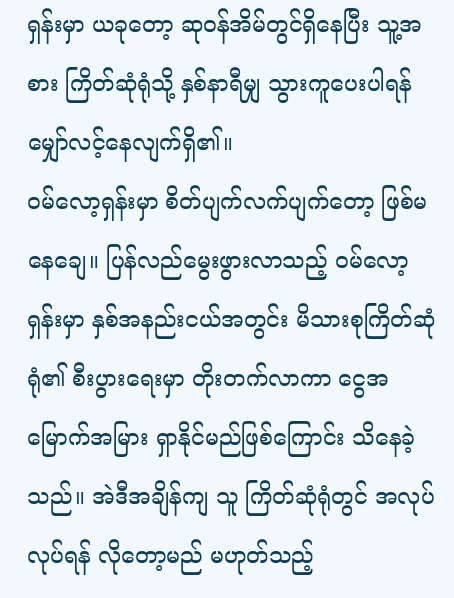ရှန်းမှာ ယခုတော့ ဆုဝန်အိမ်တွင်ရှိနေပြီး သူ့အစား ကြိတ်ဆုံရုံသို့ နှစ်နာရီမျှ သွားကူပေးပါရန် မျှော်လင့်နေလျက်ရှိ၏။
ဝမ်လော့ရှန်းမှာ စိတ်ပျက်လက်ပျက်တော့ ဖြစ်မနေချေ။ ပြန်လည်မွေးဖွားလာသည့် ဝမ်လော့ရှန်းမှာ နှစ်အနည်းငယ်အတွင်း မိသားစုကြိတ်ဆုံရုံ၏ စီးပွားရေးမှာ တိုးတက်လာကာ ငွေအမြောက်အမြား ရှာနိုင်မည်ဖြစ်ကြောင်း သိနေခဲ့သည်။ အဲဒီအချိန်ကျ သူ ကြိတ်ဆုံရုံတွင် အလုပ်လုပ်ရန် လိုတော့မည် မဟုတ်သည့်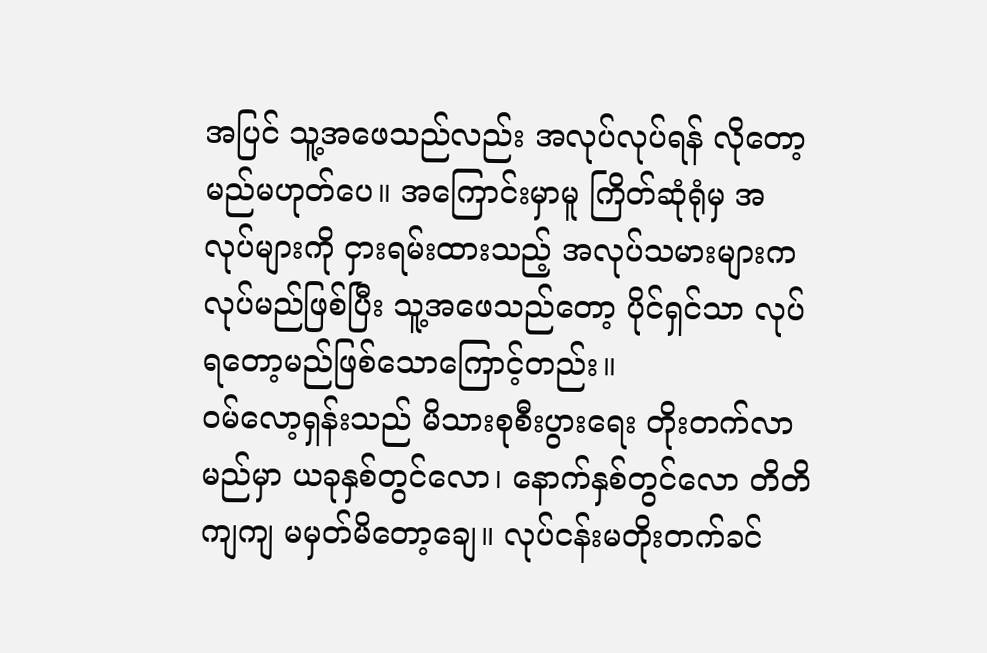အပြင် သူ့အဖေသည်လည်း အလုပ်လုပ်ရန် လိုတော့မည်မဟုတ်ပေ။ အကြောင်းမှာမူ ကြိတ်ဆုံရုံမှ အလုပ်များကို ငှားရမ်းထားသည့် အလုပ်သမားများက လုပ်မည်ဖြစ်ပြီး သူ့အဖေသည်တော့ ပိုင်ရှင်သာ လုပ်ရတော့မည်ဖြစ်သောကြောင့်တည်း။
ဝမ်လော့ရှန်းသည် မိသားစုစီးပွားရေး တိုးတက်လာမည်မှာ ယခုနှစ်တွင်လော၊ နောက်နှစ်တွင်လော တိတိကျကျ မမှတ်မိတော့ချေ။ လုပ်ငန်းမတိုးတက်ခင်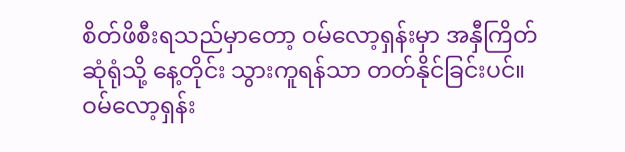စိတ်ဖိစီးရသည်မှာတော့ ဝမ်လော့ရှန်းမှာ အနှီကြိတ်ဆုံရုံသို့ နေ့တိုင်း သွားကူရန်သာ တတ်နိုင်ခြင်းပင်။
ဝမ်လော့ရှန်း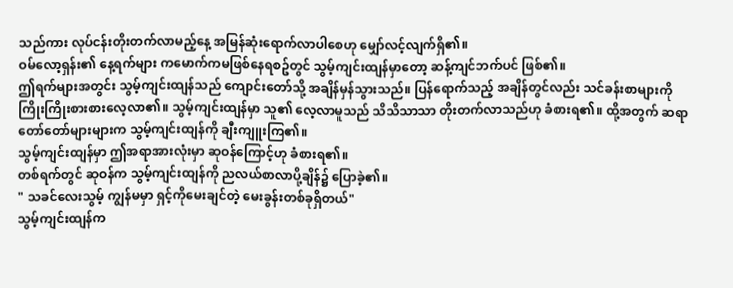သည်ကား လုပ်ငန်းတိုးတက်လာမည့်နေ့ အမြန်ဆုံးရောက်လာပါစေဟု မျှော်လင့်လျက်ရှိ၏။
ဝမ်လော့ရှန်း၏ နေ့ရက်များ ကမောက်ကမဖြစ်နေရစဥ်တွင် သွမ့်ကျင်းထျန်မှာတော့ ဆန့်ကျင်ဘက်ပင် ဖြစ်၏။
ဤရက်များအတွင်း သွမ့်ကျင်းထျန်သည် ကျောင်းတော်သို့ အချိန်မှန်သွားသည်။ ပြန်ရောက်သည့် အချိန်တွင်လည်း သင်ခန်းစာများကို ကြိုးကြိုးစားစားလေ့လာ၏။ သွမ့်ကျင်းထျန်မှာ သူ၏ လေ့လာမူသည် သိသိသာသာ တိုးတက်လာသည်ဟု ခံစားရ၏။ ထို့အတွက် ဆရာတော်တော်များများက သွမ့်ကျင်းထျန်ကို ချီးကျူးကြ၏။
သွမ့်ကျင်းထျန်မှာ ဤအရာအားလုံးမှာ ဆုဝန်ကြောင့်ဟု ခံစားရ၏။
တစ်ရက်တွင် ဆုဝန်က သွမ့်ကျင်းထျန်ကို ညလယ်စာလာပို့ချိန်၌ ပြောခဲ့၏။
" သခင်လေးသွမ့် ကျွန်မမှာ ရှင့်ကိုမေးချင်တဲ့ မေးခွန်းတစ်ခုရှိတယ်"
သွမ့်ကျင်းထျန်က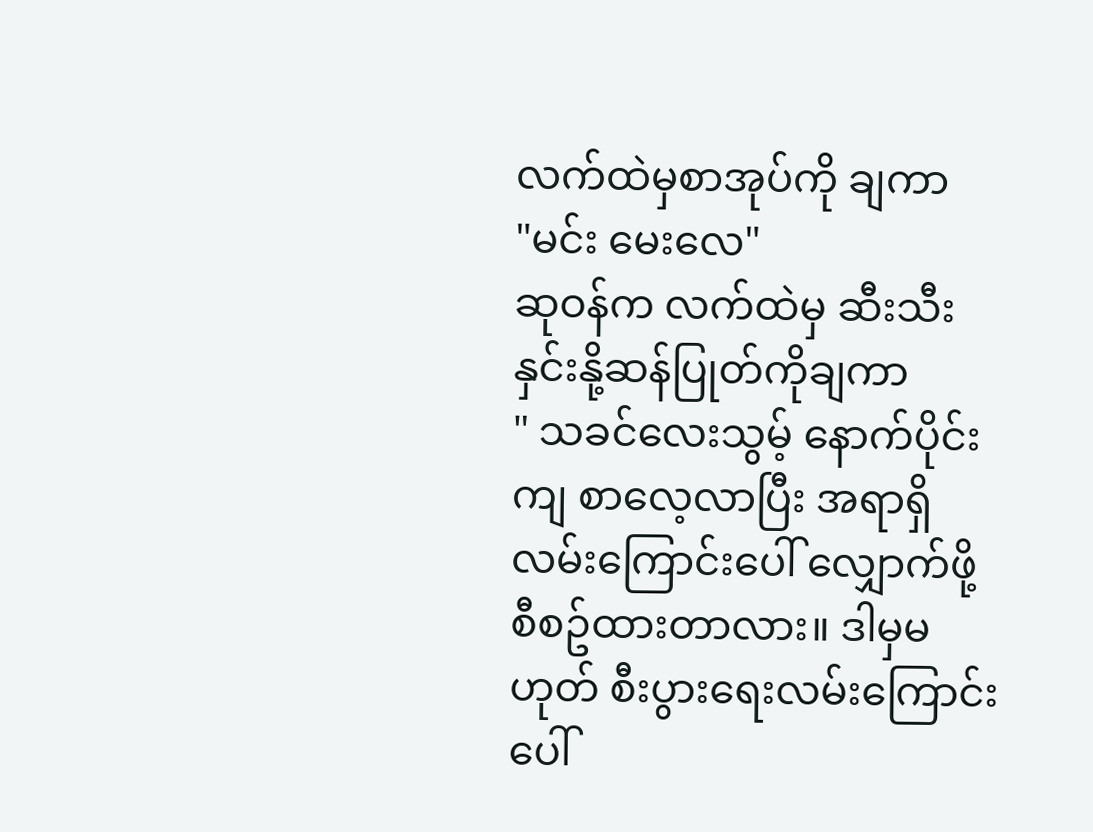လက်ထဲမှစာအုပ်ကို ချကာ
"မင်း မေးလေ"
ဆုဝန်က လက်ထဲမှ ဆီးသီးနှင်းနို့ဆန်ပြုတ်ကိုချကာ
" သခင်လေးသွမ့် နောက်ပိုင်းကျ စာလေ့လာပြီး အရာရှိလမ်းကြောင်းပေါ် လျှောက်ဖို့ စီစဥ်ထားတာလား။ ဒါမှမဟုတ် စီးပွားရေးလမ်းကြောင်းပေါ်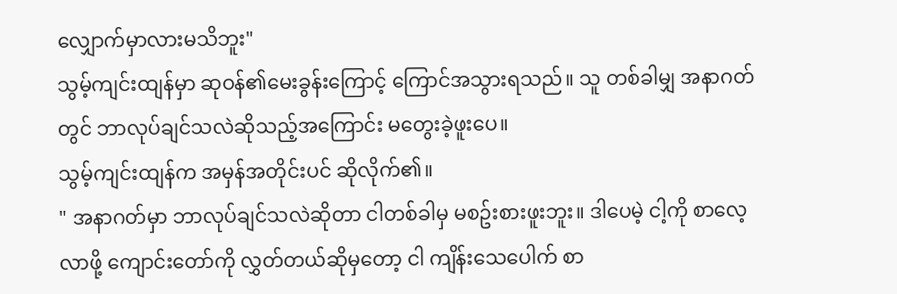လျှောက်မှာလားမသိဘူး"
သွမ့်ကျင်းထျန်မှာ ဆုဝန်၏မေးခွန်းကြောင့် ကြောင်အသွားရသည်။ သူ တစ်ခါမျှ အနာဂတ်တွင် ဘာလုပ်ချင်သလဲဆိုသည့်အကြောင်း မတွေးခဲ့ဖူးပေ။
သွမ့်ကျင်းထျန်က အမှန်အတိုင်းပင် ဆိုလိုက်၏။
" အနာဂတ်မှာ ဘာလုပ်ချင်သလဲဆိုတာ ငါတစ်ခါမှ မစဥ်းစားဖူးဘူး။ ဒါပေမဲ့ ငါ့ကို စာလေ့လာဖို့ ကျောင်းတော်ကို လွှတ်တယ်ဆိုမှတော့ ငါ ကျိန်းသေပေါက် စာ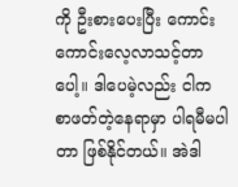ကို ဦးစားပေးပြီး ကောင်းကောင်းလေ့လာသင့်တာပေါ့။ ဒါပေမဲ့လည်း ငါက စာဖတ်တဲ့နေရာမှာ ပါရမီမပါတာ ဖြစ်နိုင်တယ်။ အဲဒါ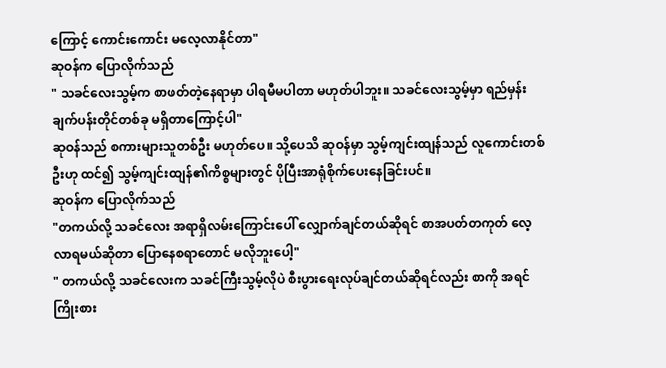ကြောင့် ကောင်းကောင်း မလေ့လာနိုင်တာ"
ဆုဝန်က ပြောလိုက်သည်
" သခင်လေးသွမ့်က စာဖတ်တဲ့နေရာမှာ ပါရမီမပါတာ မဟုတ်ပါဘူး။ သခင်လေးသွမ့်မှာ ရည်မှန်းချက်ပန်းတိုင်တစ်ခု မရှိတာကြောင့်ပါ"
ဆုဝန်သည် စကားများသူတစ်ဦး မဟုတ်ပေ။ သို့ပေသိ ဆုဝန်မှာ သွမ့်ကျင်းထျန်သည် လူကောင်းတစ်ဦးဟု ထင်၍ သွမ့်ကျင်းထျန်၏ကိစ္စများတွင် ပိုပြီးအာရုံစိုက်ပေးနေခြင်းပင်။
ဆုဝန်က ပြောလိုက်သည်
"တကယ်လို့ သခင်လေး အရာရှိလမ်းကြောင်းပေါ် လျှောက်ချင်တယ်ဆိုရင် စာအပတ်တကုတ် လေ့လာရမယ်ဆိုတာ ပြောနေစရာတောင် မလိုဘူးပေါ့"
" တကယ်လို့ သခင်လေးက သခင်ကြီးသွမ့်လိုပဲ စီးပွားရေးလုပ်ချင်တယ်ဆိုရင်လည်း စာကို အရင် ကြိုးစား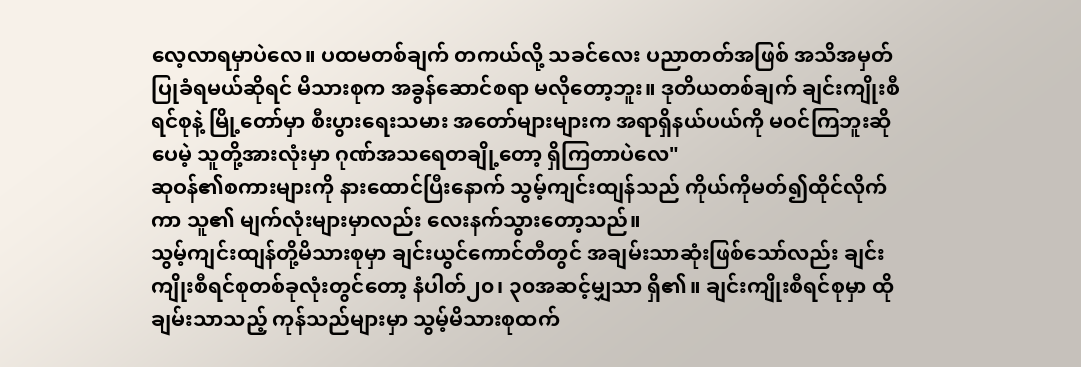လေ့လာရမှာပဲလေ။ ပထမတစ်ချက် တကယ်လို့ သခင်လေး ပညာတတ်အဖြစ် အသိအမှတ် ပြုခံရမယ်ဆိုရင် မိသားစုက အခွန်ဆောင်စရာ မလိုတော့ဘူး။ ဒုတိယတစ်ချက် ချင်းကျိုးစီရင်စုနဲ့ မြို့တော်မှာ စီးပွားရေးသမား အတော်များများက အရာရှိနယ်ပယ်ကို မဝင်ကြဘူးဆိုပေမဲ့ သူတို့အားလုံးမှာ ဂုဏ်အသရေတချို့တော့ ရှိကြတာပဲလေ"
ဆုဝန်၏စကားများကို နားထောင်ပြီးနောက် သွမ့်ကျင်းထျန်သည် ကိုယ်ကိုမတ်၍ထိုင်လိုက်ကာ သူ၏ မျက်လုံးများမှာလည်း လေးနက်သွားတော့သည်။
သွမ့်ကျင်းထျန်တို့မိသားစုမှာ ချင်းယွင်ကောင်တီတွင် အချမ်းသာဆုံးဖြစ်သော်လည်း ချင်းကျိုးစီရင်စုတစ်ခုလုံးတွင်တော့ နံပါတ်၂၀၊ ၃၀အဆင့်မျှသာ ရှိ၏။ ချင်းကျိုးစီရင်စုမှာ ထိုချမ်းသာသည့် ကုန်သည်များမှာ သွမ့်မိသားစုထက်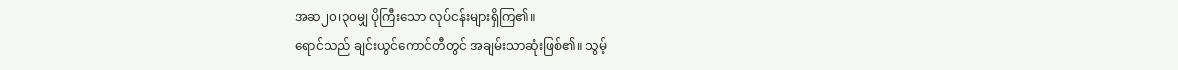အဆ၂၀၊၃၀မျှ ပိုကြီးသော လုပ်ငန်းများရှိကြ၏။
ရောင်သည် ချင်းယွင်ကောင်တီတွင် အချမ်းသာဆုံးဖြစ်၏။ သွမ့်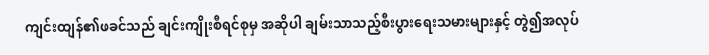ကျင်းထျန်၏ဖခင်သည် ချင်းကျိုးစီရင်စုမှ အဆိုပါ ချမ်းသာသည့်စီးပွားရေးသမားများနှင့် တွဲ၍အလုပ်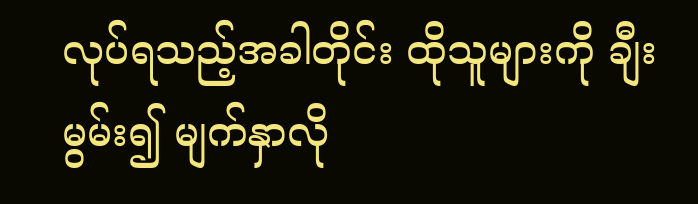လုပ်ရသည့်အခါတိုင်း ထိုသူများကို ချီးမွမ်း၍ မျက်နှာလို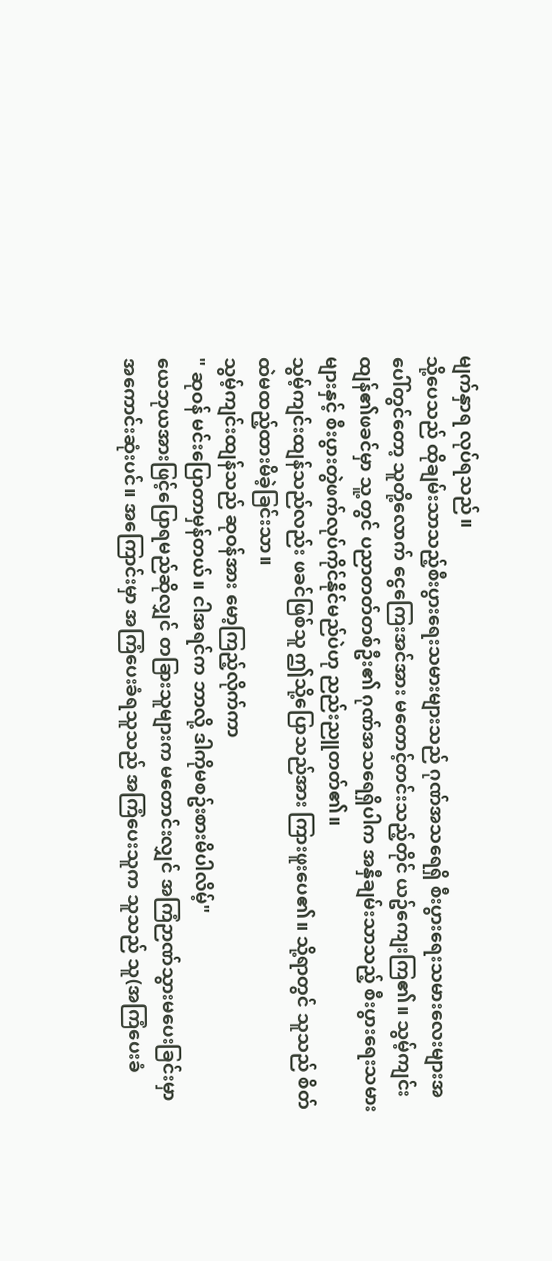မျက်နှာရ လုပ်ရသည်။
သို့ပေသည် ထိုချမ်းသာသည့်စီးပွားရေးသမားများသည် ဂုဏ်အသရေရှိ စီးပွားရေးသမားလေးများအပေါ်တွင်တော့ သူတို့လောက် ငွေကြေးအင်အား မတောင့်တင်းသည့်တိုင် ယဥ်ကျေးကြ၏။ သွမ့်ကျင်းထျန်၏ဖခင်မှာ သူ့တွင် ပညာတတ်တစ်ဦး၏ ဂုဏ်အသရေရှိပါက အနှီချမ်းသာသည့် စီးပွားရေးသမားများနှင့် စီးပွားတွဲဖက်လုပ်ကိုင်နိုင်မည်ပဲဟု ညည်းညူတတ်၏။
သွမ့်ကျင်းထျန်သည်လည်း ဖခင်ဖြစ်သူ ဤသို့ပြောသည်အား ကြားဖူးပေ၏။ သို့ရာတွင် သူသည် စိတ်ထဲမထည့်ထားမိခဲ့ခြင်းသာ။
သွမ့်ကျင်းထျန်သည် ဆုဝန်အား မော့ကြည့်လိုက်ကာ
" ဆုဝန် မင်းပြောတာမှန်တယ်။ ငါအရင်က ဘာလို့ ဒါကိုမစဥ်းစားမိပါလိမ့်"
ယေဘုယအားဖြင့်ပြောရမည်ဆိုလျှင် တခြားသူများက မတောင်းလျှင် အကြံဉာဏ်သွားမပေးခြင်းမှာ အကောင်းဆုံးပင်။ အကြောင်းမှာ အကြံပေးခံရသူသည် အကြံပေးသူက သူသည် သူ(အကြံပေးခံ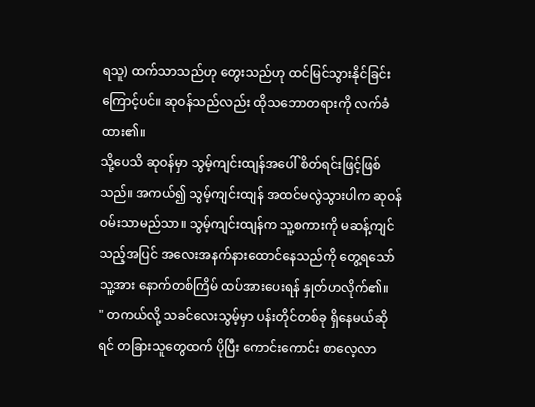ရသူ) ထက်သာသည်ဟု တွေးသည်ဟု ထင်မြင်သွားနိုင်ခြင်းကြောင့်ပင်။ ဆုဝန်သည်လည်း ထိုသဘောတရားကို လက်ခံထား၏။
သို့ပေသိ ဆုဝန်မှာ သွမ့်ကျင်းထျန်အပေါ် စိတ်ရင်းဖြင့်ဖြစ်သည်။ အကယ်၍ သွမ့်ကျင်းထျန် အထင်မလွဲသွားပါက ဆုဝန် ဝမ်းသာမည်သာ။ သွမ့်ကျင်းထျန်က သူ့စကားကို မဆန့်ကျင်သည့်အပြင် အလေးအနက်နားထောင်နေသည်ကို တွေ့ရသော် သူ့အား နောက်တစ်ကြိမ် ထပ်အားပေးရန် နှုတ်ဟလိုက်၏။
" တကယ်လို့ သခင်လေးသွမ့်မှာ ပန်းတိုင်တစ်ခု ရှိနေမယ်ဆိုရင် တခြားသူတွေထက် ပိုပြီး ကောင်းကောင်း စာလေ့လာ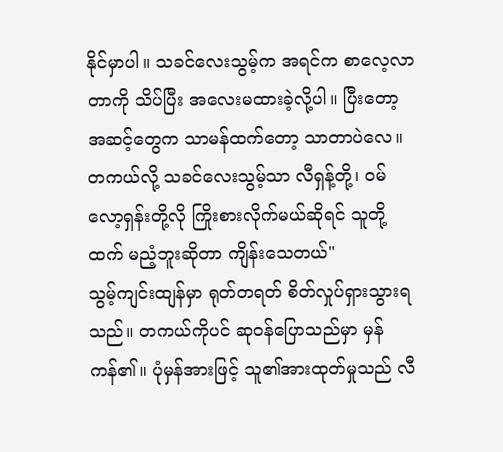နိုင်မှာပါ။ သခင်လေးသွမ့်က အရင်က စာလေ့လာတာကို သိပ်ပြီး အလေးမထားခဲ့လို့ပါ။ ပြီးတော့ အဆင့်တွေက သာမန်ထက်တော့ သာတာပဲလေ။ တကယ်လို့ သခင်လေးသွမ့်သာ လီရှန့်တို့၊ ဝမ်လော့ရှန်းတို့လို ကြိုးစားလိုက်မယ်ဆိုရင် သူတို့ထက် မညံ့ဘူးဆိုတာ ကျိန်းသေတယ်"
သွမ့်ကျင်းထျန်မှာ ရုတ်တရတ် စိတ်လှုပ်ရှားသွားရသည်။ တကယ်ကိုပင် ဆုဝန်ပြောသည်မှာ မှန်ကန်၏။ ပုံမှန်အားဖြင့် သူ၏အားထုတ်မှုသည် လီ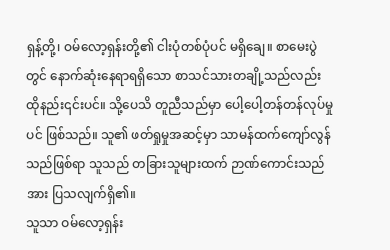ရှန့်တို့၊ ဝမ်လော့ရှန်းတို့၏ ငါးပုံတစ်ပုံပင် မရှိချေ။ စာမေးပွဲတွင် နောက်ဆုံးနေရာရရှိသော စာသင်သားတချို့သည်လည်း ထိုနည်း၎င်းပင်။ သို့ပေသိ တူညီသည်မှာ ပေါ့ပေါ့တန်တန်လုပ်မှုပင် ဖြစ်သည်။ သူ၏ ဖတ်ရှုမှုအဆင့်မှာ သာမန်ထက်ကျော်လွန်သည်ဖြစ်ရာ သူသည် တခြားသူများထက် ဉာဏ်ကောင်းသည်အား ပြသလျက်ရှိ၏။
သူသာ ဝမ်လော့ရှန်း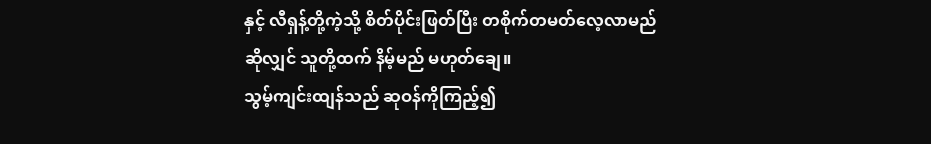နှင့် လီရှန့်တို့ကဲ့သို့ စိတ်ပိုင်းဖြတ်ပြီး တစိုက်တမတ်လေ့လာမည်ဆိုလျှင် သူတို့ထက် နိမ့်မည် မဟုတ်ချေ။
သွမ့်ကျင်းထျန်သည် ဆုဝန်ကိုကြည့်၍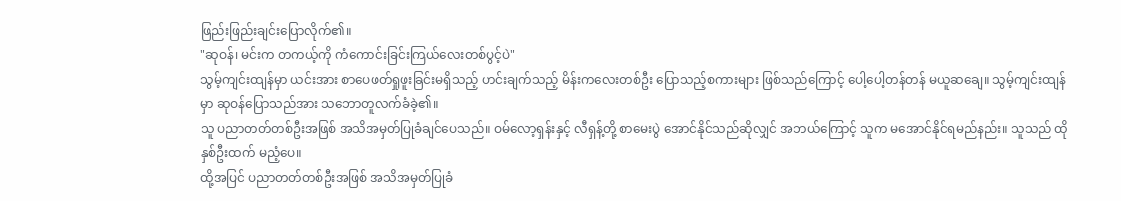ဖြည်းဖြည်းချင်းပြောလိုက်၏။
"ဆုဝန်၊ မင်းက တကယ့်ကို ကံကောင်းခြင်းကြယ်လေးတစ်ပွင့်ပဲ"
သွမ့်ကျင်းထျန်မှာ ယင်းအား စာပေဖတ်ရှုဖူးခြင်းမရှိသည့် ဟင်းချက်သည့် မိန်းကလေးတစ်ဦး ပြောသည့်စကားများ ဖြစ်သည်ကြောင့် ပေါ့ပေါ့တန်တန် မယူဆချေ။ သွမ့်ကျင်းထျန်မှာ ဆုဝန်ပြောသည်အား သဘောတူလက်ခံခဲ့၏။
သူ ပညာတတ်တစ်ဦးအဖြစ် အသိအမှတ်ပြုခံချင်ပေသည်။ ဝမ်လော့ရှန်းနှင့် လီရှန့်တို့ စာမေးပွဲ အောင်နိုင်သည်ဆိုလျှင် အဘယ်ကြောင့် သူက မအောင်နိုင်ရမည်နည်း။ သူသည် ထိုနှစ်ဦးထက် မညံ့ပေ။
ထို့အပြင် ပညာတတ်တစ်ဦးအဖြစ် အသိအမှတ်ပြုခံ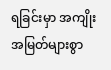ရခြင်းမှာ အကျိုးအမြတ်များစွာ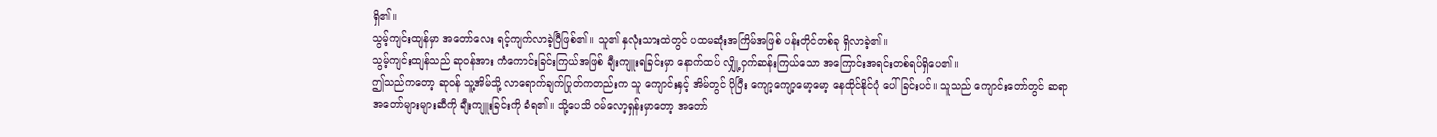ရှိ၏။
သွမ့်ကျင်းထျန်မှာ အတော်လေး ရင့်ကျက်လာခဲ့ပြီဖြစ်၏။ သူ၏ နှလုံးသားထဲတွင် ပထမဆုံးအကြိမ်အဖြစ် ပန်းတိုင်တစ်ခု ရှိလာခဲ့၏။
သွမ့်ကျင်းထျန်သည် ဆုဝန်အား ကံကောင်းခြင်းကြယ်အဖြစ် ချီးကျူးရခြင်းမှာ နောက်ထပ် လျှို့ဝှက်ဆန်းကြယ်သော အကြောင်းအရင်းတစ်ရပ်ရှိပေ၏။
ဤသည်ကတော့ ဆုဝန် သူ့အိမ်သို့ လာရောက်ချက်ပြုတ်ကတည်းက သူ ကျောင်းနှင့် အိမ်တွင် ပိုပြီး ကျော့ကျော့မော့မော့ နေထိုင်နိုင်ပုံ ပေါ်ခြင်းပင်။ သူသည် ကျောင်းတော်တွင် ဆရာအတော်များများဆီကို ချီးကျူးခြင်းကို ခံရ၏။ သို့ပေသိ ဝမ်လော့ရှန်းမှာတော့ အတော်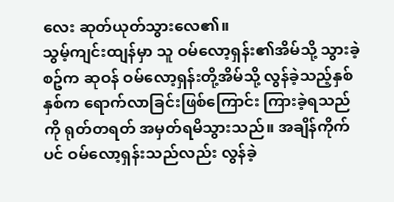လေး ဆုတ်ယုတ်သွားလေ၏။
သွမ့်ကျင်းထျန်မှာ သူ ဝမ်လော့ရှန်း၏အိမ်သို့ သွားခဲ့စဥ်က ဆုဝန် ဝမ်လော့ရှန်းတို့အိမ်သို့ လွန်ခဲ့သည့်နှစ်နှစ်က ရောက်လာခြင်းဖြစ်ကြောင်း ကြားခဲ့ရသည်ကို ရုတ်တရတ် အမှတ်ရမိသွားသည်။ အချိန်ကိုက်ပင် ဝမ်လော့ရှန်းသည်လည်း လွန်ခဲ့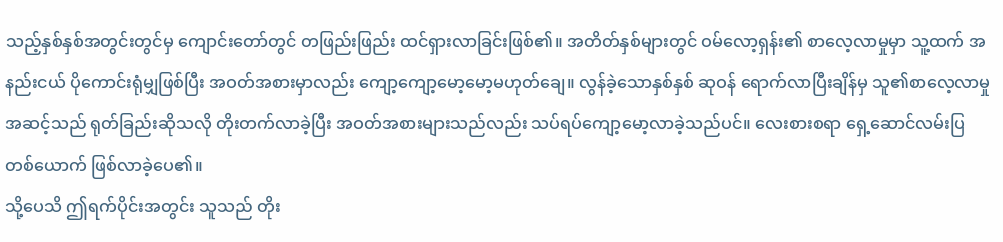သည့်နှစ်နှစ်အတွင်းတွင်မှ ကျောင်းတော်တွင် တဖြည်းဖြည်း ထင်ရှားလာခြင်းဖြစ်၏။ အတိတ်နှစ်များတွင် ဝမ်လော့ရှန်း၏ စာလေ့လာမှုမှာ သူ့ထက် အနည်းငယ် ပိုကောင်းရုံမျှဖြစ်ပြီး အဝတ်အစားမှာလည်း ကျော့ကျော့မော့မော့မဟုတ်ချေ။ လွန်ခဲ့သောနှစ်နှစ် ဆုဝန် ရောက်လာပြီးချိန်မှ သူ၏စာလေ့လာမှုအဆင့်သည် ရုတ်ခြည်းဆိုသလို တိုးတက်လာခဲ့ပြီး အဝတ်အစားများသည်လည်း သပ်ရပ်ကျော့မော့လာခဲ့သည်ပင်။ လေးစားစရာ ရှေ့ဆောင်လမ်းပြတစ်ယောက် ဖြစ်လာခဲ့ပေ၏။
သို့ပေသိ ဤရက်ပိုင်းအတွင်း သူသည် တိုး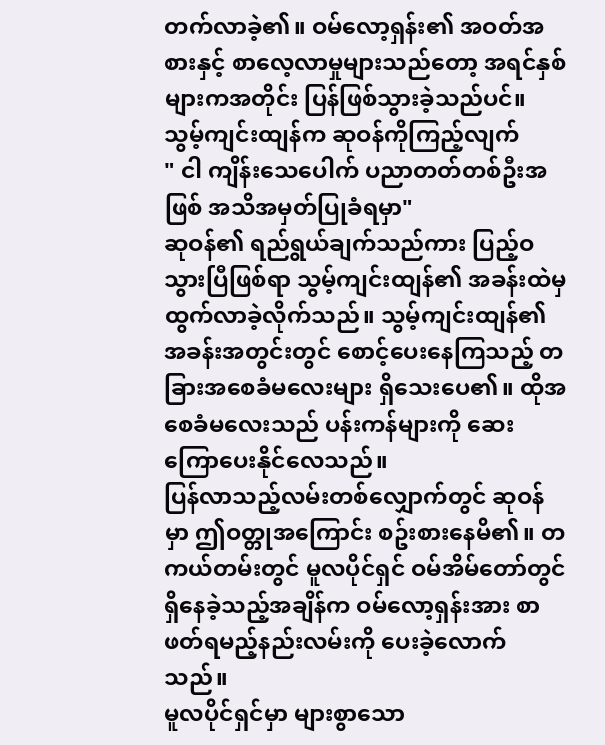တက်လာခဲ့၏။ ဝမ်လော့ရှန်း၏ အဝတ်အစားနှင့် စာလေ့လာမှုများသည်တော့ အရင်နှစ်များကအတိုင်း ပြန်ဖြစ်သွားခဲ့သည်ပင်။
သွမ့်ကျင်းထျန်က ဆုဝန်ကိုကြည့်လျက်
" ငါ ကျိန်းသေပေါက် ပညာတတ်တစ်ဦးအဖြစ် အသိအမှတ်ပြုခံရမှာ"
ဆုဝန်၏ ရည်ရွယ်ချက်သည်ကား ပြည့်ဝသွားပြီဖြစ်ရာ သွမ့်ကျင်းထျန်၏ အခန်းထဲမှ ထွက်လာခဲ့လိုက်သည်။ သွမ့်ကျင်းထျန်၏ အခန်းအတွင်းတွင် စောင့်ပေးနေကြသည့် တခြားအစေခံမလေးများ ရှိသေးပေ၏။ ထိုအစေခံမလေးသည် ပန်းကန်များကို ဆေးကြောပေးနိုင်လေသည်။
ပြန်လာသည့်လမ်းတစ်လျှောက်တွင် ဆုဝန်မှာ ဤဝတ္တုအကြောင်း စဥ်းစားနေမိ၏။ တကယ်တမ်းတွင် မူလပိုင်ရှင် ဝမ်အိမ်တော်တွင် ရှိနေခဲ့သည့်အချိန်က ဝမ်လော့ရှန်းအား စာဖတ်ရမည့်နည်းလမ်းကို ပေးခဲ့လောက်သည်။
မူလပိုင်ရှင်မှာ များစွာသော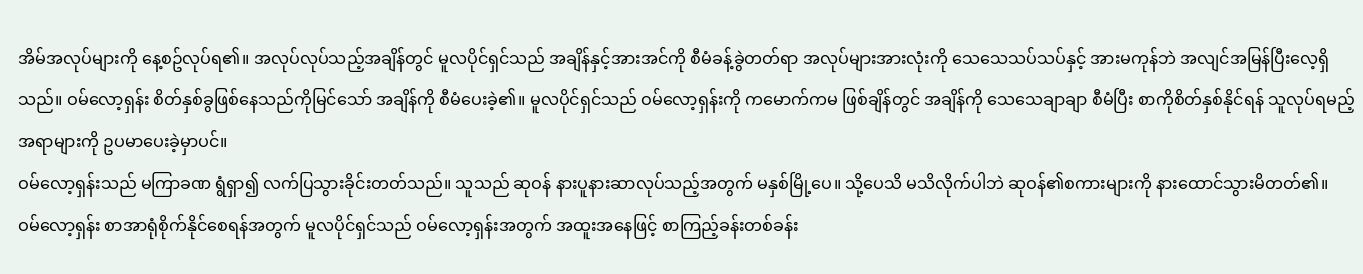အိမ်အလုပ်များကို နေ့စဥ်လုပ်ရ၏။ အလုပ်လုပ်သည့်အချိန်တွင် မူလပိုင်ရှင်သည် အချိန်နှင့်အားအင်ကို စီမံခန့်ခွဲတတ်ရာ အလုပ်များအားလုံးကို သေသေသပ်သပ်နှင့် အားမကုန်ဘဲ အလျင်အမြန်ပြီးလေ့ရှိသည်။ ဝမ်လော့ရှန်း စိတ်နှစ်ခွဖြစ်နေသည်ကိုမြင်သော် အချိန်ကို စီမံပေးခဲ့၏။ မူလပိုင်ရှင်သည် ဝမ်လော့ရှန်းကို ကမောက်ကမ ဖြစ်ချိန်တွင် အချိန်ကို သေသေချာချာ စီမံပြီး စာကိုစိတ်နှစ်နိုင်ရန် သူလုပ်ရမည့်အရာများကို ဥပမာပေးခဲ့မှာပင်။
ဝမ်လော့ရှန်းသည် မကြာခဏ ရွံရှာ၍ လက်ပြသွားခိုင်းတတ်သည်။ သူသည် ဆုဝန် နားပူနားဆာလုပ်သည့်အတွက် မနှစ်မြို့ပေ။ သို့ပေသိ မသိလိုက်ပါဘဲ ဆုဝန်၏စကားများကို နားထောင်သွားမိတတ်၏။
ဝမ်လော့ရှန်း စာအာရုံစိုက်နိုင်စေရန်အတွက် မူလပိုင်ရှင်သည် ဝမ်လော့ရှန်းအတွက် အထူးအနေဖြင့် စာကြည့်ခန်းတစ်ခန်း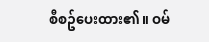စီစဥ်ပေးထား၏။ ဝမ်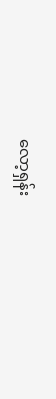လော့ရှန်း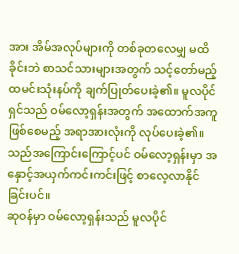အား အိမ်အလုပ်များကို တစ်ခုတလေမျှ မထိခိုင်းဘဲ စာသင်သားများအတွက် သင့်တော်မည့် ထမင်းသုံးနပ်ကို ချက်ပြုတ်ပေးခဲ့၏။ မူလပိုင်ရှင်သည် ဝမ်လော့ရှန်းအတွက် အထောက်အကူဖြစ်စေမည့် အရာအားလုံးကို လုပ်ပေးခဲ့၏။ သည်အကြောင်းကြောင့်ပင် ဝမ်လော့ရှန်းမှာ အနှောင့်အယှက်ကင်းကင်းဖြင့် စာလေ့လာနိုင်ခြင်းပင်။
ဆုဝန်မှာ ဝမ်လော့ရှန်းသည် မူလပိုင်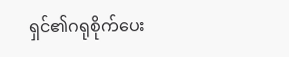ရှင်၏ဂရုစိုက်ပေး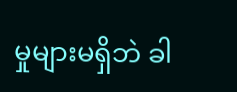မှုများမရှိဘဲ ခါ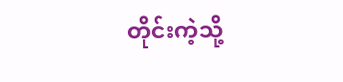တိုင်းကဲ့သို့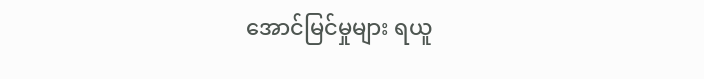အောင်မြင်မှုများ ရယူ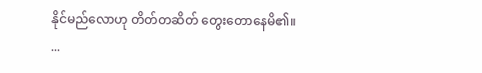နိုင်မည်လောဟု တိတ်တဆိတ် တွေးတောနေမိ၏။
...